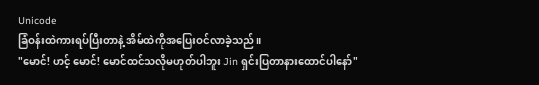Unicode
ခြံဝန်းထဲကားရပ်ပြီးတာနဲ့ အိမ်ထဲကိုအပြေးဝင်လာခဲ့သည်။
"မောင်! ဟင့် မောင်! မောင်ထင်သလိုမဟုတ်ပါဘူး Jin ရှင်းပြတာနားထောင်ပါနော်"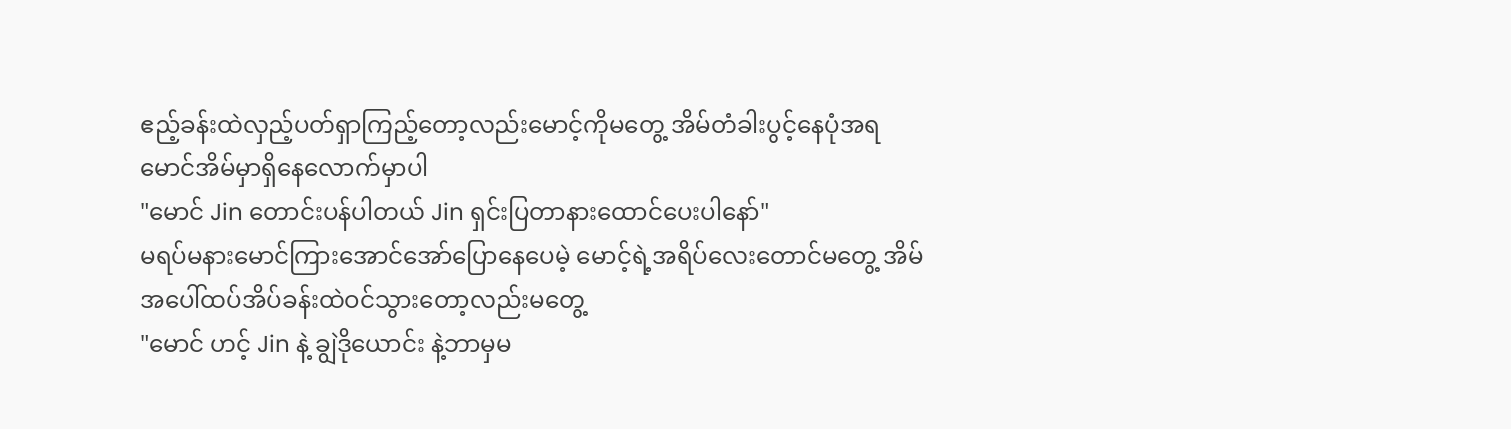ဧည့်ခန်းထဲလှည့်ပတ်ရှာကြည့်တော့လည်းမောင့်ကိုမတွေ့ အိမ်တံခါးပွင့်နေပုံအရမောင်အိမ်မှာရှိနေလောက်မှာပါ
"မောင် Jin တောင်းပန်ပါတယ် Jin ရှင်းပြတာနားထောင်ပေးပါနော်"
မရပ်မနားမောင်ကြားအောင်အော်ပြောနေပေမဲ့ မောင့်ရဲ့အရိပ်လေးတောင်မတွေ့ အိမ်အပေါ်ထပ်အိပ်ခန်းထဲဝင်သွားတော့လည်းမတွေ့
"မောင် ဟင့် Jin နဲ့ ချွဲဒိုယောင်း နဲ့ဘာမှမ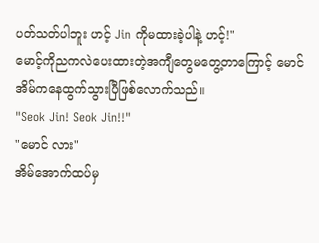ပတ်သတ်ပါဘူး ဟင့် Jin ကိုမထားခဲ့ပါနဲ့ ဟင့်!"
မောင့်ကိုညကလဲပေးထားတဲ့အကျီတွေမတွေ့တာကြောင့် မောင်အိမ်ကနေထွက်သွားပြီဖြစ်လောက်သည်။
"Seok Jin! Seok Jin!!"
"မောင် လား"
အိမ်အောက်ထပ်မှ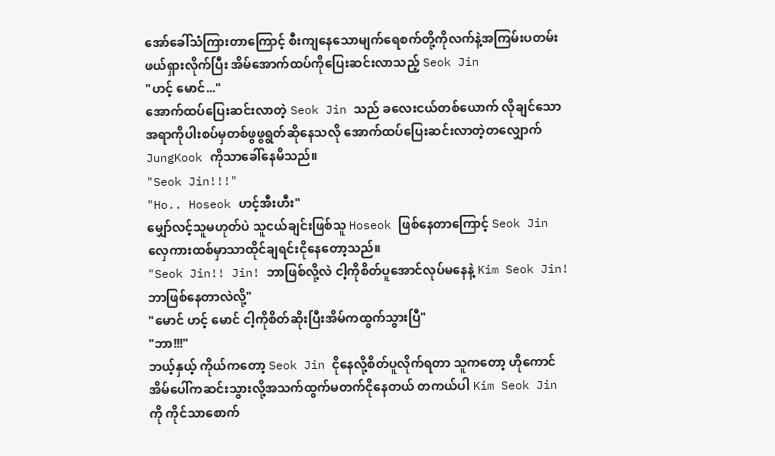အော်ခေါ်သံကြားတာကြောင့် စီးကျနေသောမျက်ရေစက်တို့ကိုလက်နဲ့အကြမ်းပတမ်းဖယ်ရှားလိုက်ပြီး အိမ်အောက်ထပ်ကိုပြေးဆင်းလာသည့် Seok Jin
"ဟင့် မောင်..."
အောက်ထပ်ပြေးဆင်းလာတဲ့ Seok Jin သည် ခလေးငယ်တစ်ယောက် လိုချင်သောအရာကိုပါးစပ်မှတစ်ဖွဖွရွတ်ဆိုနေသလို အောက်ထပ်ပြေးဆင်းလာတဲ့တလျှောက် JungKook ကိုသာခေါ်နေမိသည်။
"Seok Jin!!!"
"Ho.. Hoseok ဟင့်အီးဟီး"
မျှော်လင့်သူမဟုတ်ပဲ သူငယ်ချင်းဖြစ်သူ Hoseok ဖြစ်နေတာကြောင့် Seok Jin လှေကားထစ်မှာသာထိုင်ချရင်းငိုနေတော့သည်။
"Seok Jin!! Jin! ဘာဖြစ်လို့လဲ ငါ့ကိုစိတ်ပူအောင်လုပ်မနေနဲ့ Kim Seok Jin! ဘာဖြစ်နေတာလဲလို့"
"မောင် ဟင့် မောင် ငါ့ကိုစိတ်ဆိုးပြီးအိမ်ကထွက်သွားပြီ"
"ဘာ!!!"
ဘယ့်နှယ့် ကိုယ်ကတော့ Seok Jin ငိုနေလို့စိတ်ပူလိုက်ရတာ သူကတော့ ဟိုကောင်အိမ်ပေါ်ကဆင်းသွားလို့အသက်ထွက်မတက်ငိုနေတယ် တကယ်ပါ Kim Seok Jin ကို ကိုင်သာစောက်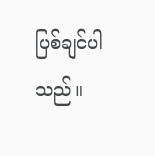ပြစ်ချင်ပါသည်။